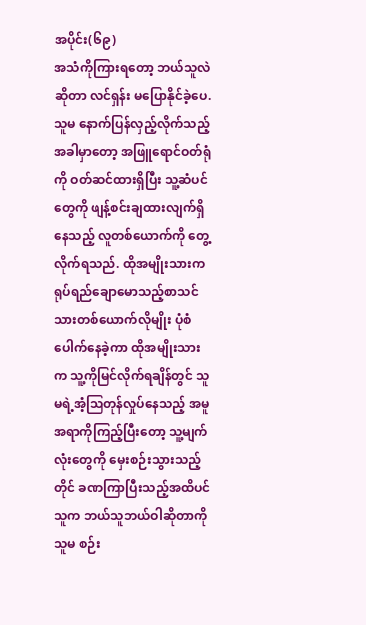အပိုင်း(၆၉)
အသံကိုကြားရတော့ ဘယ်သူလဲဆိုတာ လင်ရှန်း မပြောနိုင်ခဲ့ပေ. သူမ နောက်ပြန်လှည့်လိုက်သည့်အခါမှာတော့ အဖြူရောင်ဝတ်ရုံကို ဝတ်ဆင်ထားရှိပြီး သူ့ဆံပင်တွေကို ဖျန့်စင်းချထားလျက်ရှိနေသည့် လူတစ်ယောက်ကို တွေ့လိုက်ရသည်. ထိုအမျိုးသားက ရုပ်ရည်ချောမောသည့်စာသင်သားတစ်ယောက်လိုမျိုး ပုံစံပေါက်နေခဲ့ကာ ထိုအမျိုးသားက သူ့ကိုမြင်လိုက်ရချိန်တွင် သူမရဲ့အံ့ဩတုန်လှုပ်နေသည့် အမူအရာကိုကြည့်ပြီးတော့ သူ့မျက်လုံးတွေကို မှေးစဉ်းသွားသည့်တိုင် ခဏကြာပြီးသည့်အထိပင် သူက ဘယ်သူဘယ်ဝါဆိုတာကို သူမ စဉ်း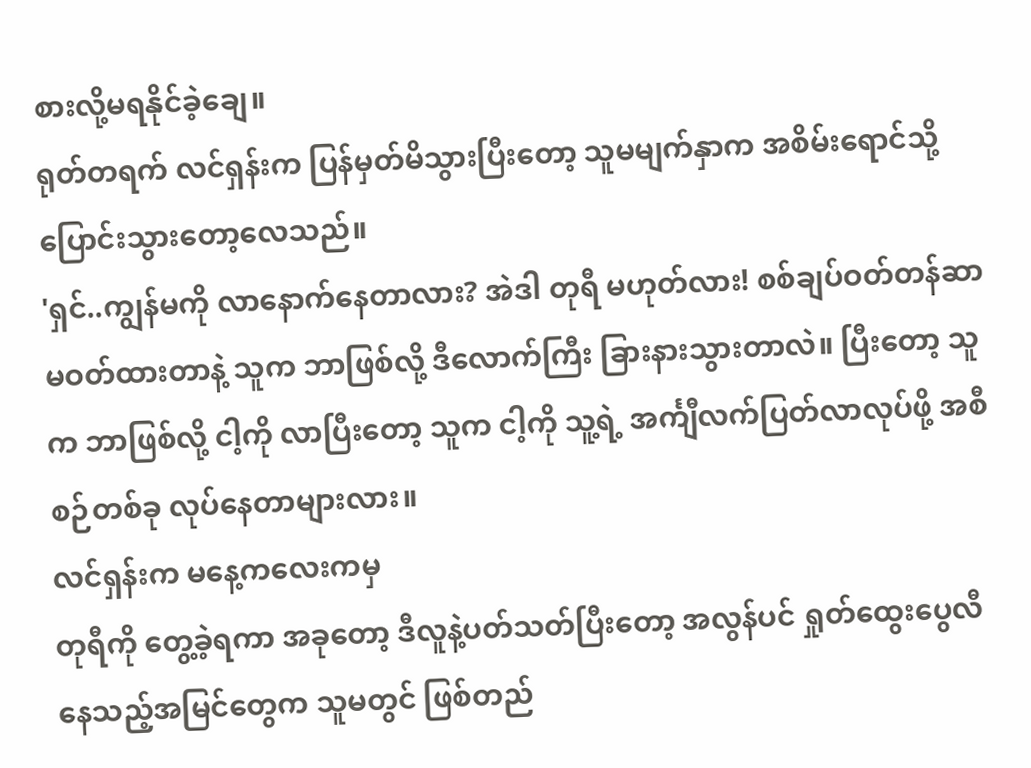စားလို့မရနိုင်ခဲ့ချေ။
ရုတ်တရက် လင်ရှန်းက ပြန်မှတ်မိသွားပြီးတော့ သူမမျက်နှာက အစိမ်းရောင်သို့ ပြောင်းသွားတော့လေသည်။
'ရှင်..ကျွန်မကို လာနောက်နေတာလား? အဲဒါ တုရီ မဟုတ်လား! စစ်ချပ်ဝတ်တန်ဆာမဝတ်ထားတာနဲ့ သူက ဘာဖြစ်လို့ ဒီလောက်ကြီး ခြားနားသွားတာလဲ။ ပြီးတော့ သူက ဘာဖြစ်လို့ ငါ့ကို လာပြီးတော့ သူက ငါ့ကို သူ့ရဲ့ အင်္ကျီလက်ပြတ်လာလုပ်ဖို့ အစီစဉ်တစ်ခု လုပ်နေတာများလား။
လင်ရှန်းက မနေ့ကလေးကမှ
တုရီကို တွေ့ခဲ့ရကာ အခုတော့ ဒီလူနဲ့ပတ်သတ်ပြီးတော့ အလွန်ပင် ရှုတ်ထွေးပွေလီနေသည့်အမြင်တွေက သူမတွင် ဖြစ်တည်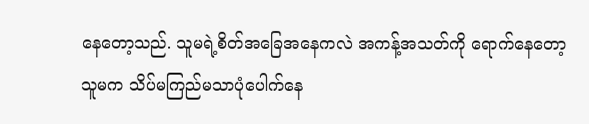နေတော့သည်. သူမရဲ့စိတ်အခြေအနေကလဲ အကန့်အသတ်ကို ရောက်နေတော့ သူမက သိပ်မကြည်မသာပုံပေါက်နေ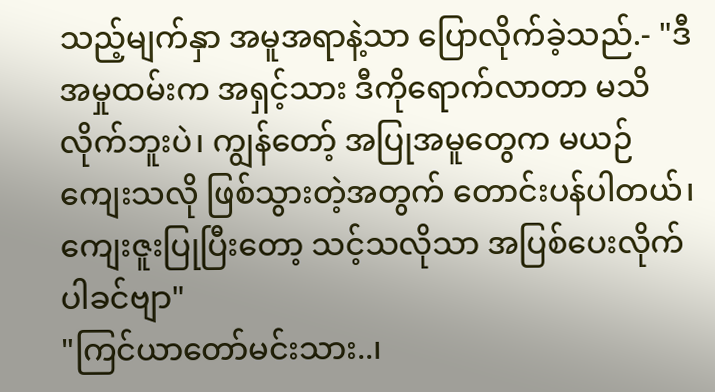သည့်မျက်နှာ အမူအရာနဲ့သာ ပြောလိုက်ခဲ့သည်.- "ဒီအမှုထမ်းက အရှင့်သား ဒီကိုရောက်လာတာ မသိလိုက်ဘူးပဲ၊ ကျွန်တော့် အပြုအမူတွေက မယဉ်ကျေးသလို ဖြစ်သွားတဲ့အတွက် တောင်းပန်ပါတယ်၊ ကျေးဇူးပြုပြီးတော့ သင့်သလိုသာ အပြစ်ပေးလိုက်ပါခင်ဗျာ"
"ကြင်ယာတော်မင်းသား..၊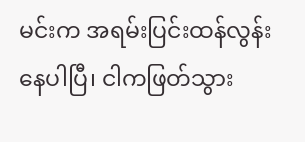မင်းက အရမ်းပြင်းထန်လွန်းနေပါပြီ၊ ငါကဖြတ်သွား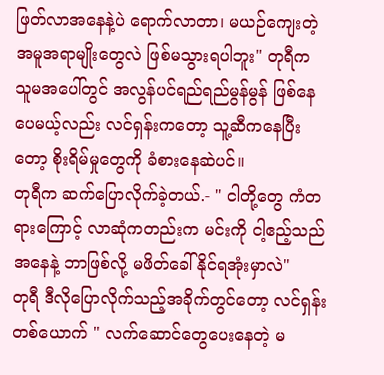ဖြတ်လာအနေနဲ့ပဲ ရောက်လာတာ၊ မယဉ်ကျေးတဲ့ အမူအရာမျိုးတွေလဲ ဖြစ်မသွားရပါဘူး" တုရီက သူမအပေါ်တွင် အလွန်ပင်ရည်ရည်မွန်မွန် ဖြစ်နေပေမယ့်လည်း လင်ရှန်းကတော့ သူ့ဆီကနေပြီးတော့ စိုးရိမ်မှုတွေကို ခံစားနေဆဲပင်။
တုရီက ဆက်ပြောလိုက်ခဲ့တယ်.- " ငါတို့တွေ ကံတရားကြောင့် လာဆုံကတည်းက မင်းကို ငါ့ဧည့်သည်အနေနဲ့ ဘာဖြစ်လို့ မဖိတ်ခေါ်နိုင်ရအုံးမှာလဲ"
တုရီ ဒီလိုပြောလိုက်သည့်အခိုက်တွင်တော့ လင်ရှန်းတစ်ယောက် " လက်ဆောင်တွေပေးနေတဲ့ မ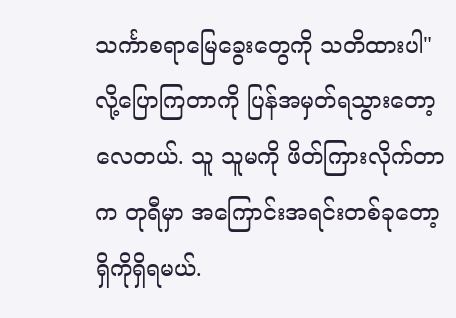သင်္ကာစရာမြေခွေးတွေကို သတိထားပါ" လို့ပြောကြတာကို ပြန်အမှတ်ရသွားတော့လေတယ်. သူ သူမကို ဖိတ်ကြားလိုက်တာက တုရီမှာ အကြောင်းအရင်းတစ်ခုတော့ ရှိကိုရှိရမယ်.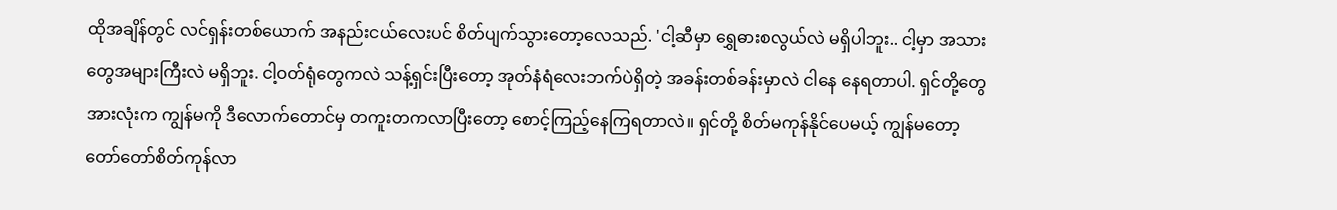ထိုအချိန်တွင် လင်ရှန်းတစ်ယောက် အနည်းငယ်လေးပင် စိတ်ပျက်သွားတော့လေသည်. 'ငါ့ဆီမှာ ရွှေဓားစလွယ်လဲ မရှိပါဘူး.. ငါ့မှာ အသားတွေအများကြီးလဲ မရှိဘူး. ငါ့ဝတ်ရုံတွေကလဲ သန့်ရှင်းပြီးတော့ အုတ်နံရံလေးဘက်ပဲရှိတဲ့ အခန်းတစ်ခန်းမှာလဲ ငါနေ နေရတာပါ. ရှင်တို့တွေအားလုံးက ကျွန်မကို ဒီလောက်တောင်မှ တကူးတကလာပြီးတော့ စောင့်ကြည့်နေကြရတာလဲ။ ရှင်တို့ စိတ်မကုန်နိုင်ပေမယ့် ကျွန်မတော့ တော်တော်စိတ်ကုန်လာ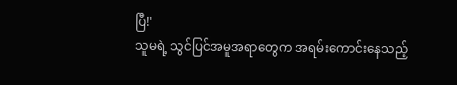ပြီ!'
သူမရဲ့ သွင်ပြင်အမူအရာတွေက အရမ်းကောင်းနေသည့်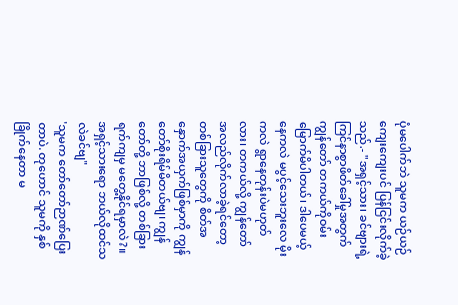ပုံမပေါက်ဘဲ သူမက ယဉ်ယဉ်ကျေးကျေးပင် ပြန်ငြင်းလိုက်ခဲ့သည်.- "အရှင့်သား၊ ခင်ဗျားရဲ့ ကြင်နာစွာဖိတ်ခေါ်မှုအတွက် ကျွန်တော် တကယ်ကိုဝမ်းမြောက်မိပါတယ်၊ ဒါပေမယ့် နေကလဲ မပွင့်သေးဘူးလေ မိုးကလဲ ရွာနေတုန်းပဲမဟုတ်လား၊ တကယ်လို့ ကျွန်တော် အလည်လိုက်လာခဲ့ရင်တော့ တစ်ခြားသူတွေကို စိတ်အနှောက်အယှက်ဖြစ်မှာကို ကျွန်တော်စိုးရိမ်မိတယ်ဗျ၊ ကျွန်တော်တို့ ဘာဖြစ်လို့ တစ်ခြားရက်ကျမှ မတွေ့နိုင်ရမှာလဲ?။ အရှင့်သားရော ဘယ်လိုထင်သလဲခင်ဗျ"
'သူမက တော်တော်ဉာဏ်ပြေးတာပဲ. တုဟောင် သူမကို နှစ်ခြိုက်နေတာ မ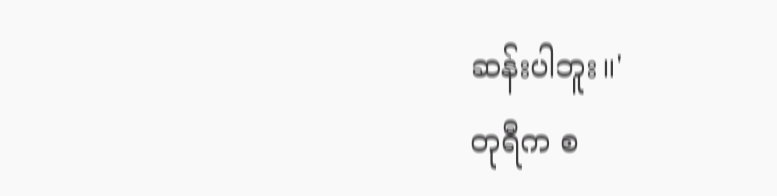ဆန်းပါဘူး။'
တုရီက စ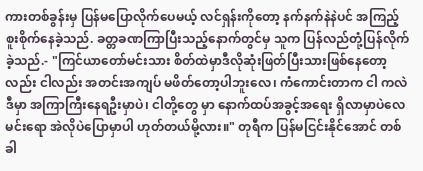ကားတစ်ခွန်းမှ ပြန်မပြောလိုက်ပေမယ့် လင်ရှန်းကိုတော့ နက်နက်နဲနဲပင် အကြည့်စူးစိုက်နေခဲ့သည်. ခတ္တခဏကြာပြီးသည့်နောက်တွင်မှ သူက ပြန်လည်တုံ့ပြန်လိုက်ခဲ့သည်.- "ကြင်ယာတော်မင်းသား စိတ်ထဲမှာဒီလိုဆုံးဖြတ်ပြီးသားဖြစ်နေတော့လည်း ငါလည်း အတင်းအကျပ် မဖိတ်တော့ပါဘူးလေ၊ ကံကောင်းတာက ငါ ကလဲ ဒီမှာ အကြာကြီးနေရဦးမှာပဲ၊ ငါတို့တွေ မှာ နောက်ထပ်အခွင့်အရေး ရှိလာမှာပဲလေ မင်းရော အဲလိုပဲပြောမှာပါ ဟုတ်တယ်မို့လား။" တုရီက ပြန်မငြင်းနိုင်အောင် တစ်ခါ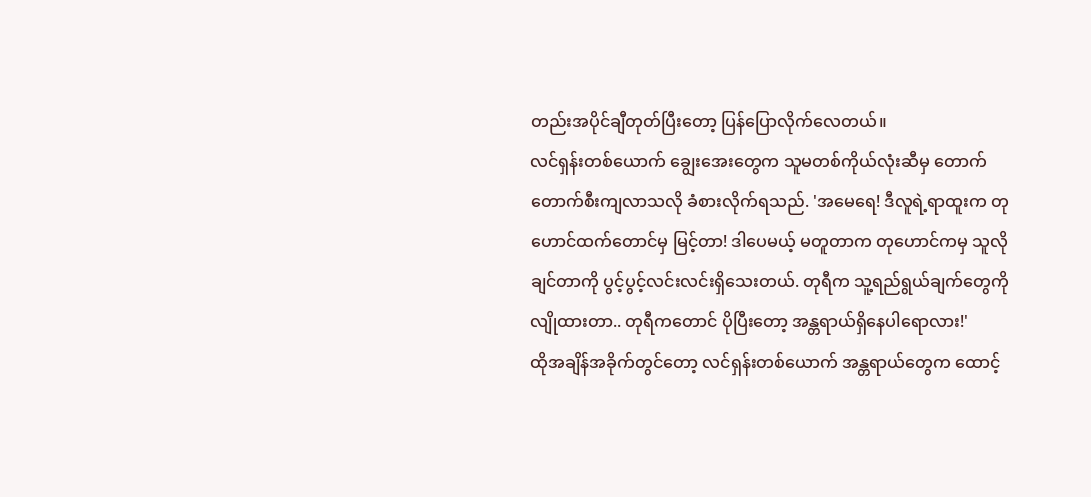တည်းအပိုင်ချီတုတ်ပြီးတော့ ပြန်ပြောလိုက်လေတယ်။
လင်ရှန်းတစ်ယောက် ချွေးအေးတွေက သူမတစ်ကိုယ်လုံးဆီမှ တောက်တောက်စီးကျလာသလို ခံစားလိုက်ရသည်. 'အမေရေ! ဒီလူရဲ့ရာထူးက တုဟောင်ထက်တောင်မှ မြင့်တာ! ဒါပေမယ့် မတူတာက တုဟောင်ကမှ သူလိုချင်တာကို ပွင့်ပွင့်လင်းလင်းရှိသေးတယ်. တုရီက သူ့ရည်ရွယ်ချက်တွေကို လျိုထားတာ.. တုရီကတောင် ပိုပြီးတော့ အန္တရာယ်ရှိနေပါရောလား!'
ထိုအချိန်အခိုက်တွင်တော့ လင်ရှန်းတစ်ယောက် အန္တရာယ်တွေက ထောင့်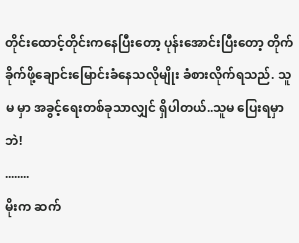တိုင်းထောင့်တိုင်းကနေပြီးတော့ ပုန်းအောင်းပြီးတော့ တိုက်ခိုက်ဖို့ချောင်းမြောင်းခံနေသလိုမျိုး ခံစားလိုက်ရသည်. သူမ မှာ အခွင့်ရေးတစ်ခုသာလျှင် ရှိပါတယ်..သူမ ပြေးရမှာဘဲ!
........
မိုးက ဆက်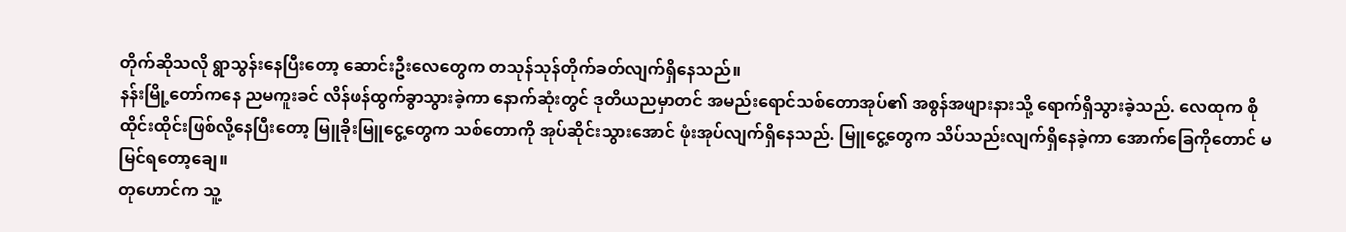တိုက်ဆိုသလို ရွာသွန်းနေပြီးတော့ ဆောင်းဦးလေတွေက တသုန်သုန်တိုက်ခတ်လျက်ရှိနေသည်။
နန်းမြို့တော်ကနေ ညမကူးခင် လိန်ဖန်ထွက်ခွာသွားခဲ့ကာ နောက်ဆုံးတွင် ဒုတိယညမှာတင် အမည်းရောင်သစ်တောအုပ်၏ အစွန်အဖျားနားသို့ ရောက်ရှိသွားခဲ့သည်. လေထုက စိုထိုင်းထိုင်းဖြစ်လို့နေပြီးတော့ မြူခိုးမြူငွေ့တွေက သစ်တောကို အုပ်ဆိုင်းသွားအောင် ဖုံးအုပ်လျက်ရှိနေသည်. မြူငွေ့တွေက သိပ်သည်းလျက်ရှိနေခဲ့ကာ အောက်ခြေကိုတောင် မမြင်ရတော့ချေ။
တုဟောင်က သူ့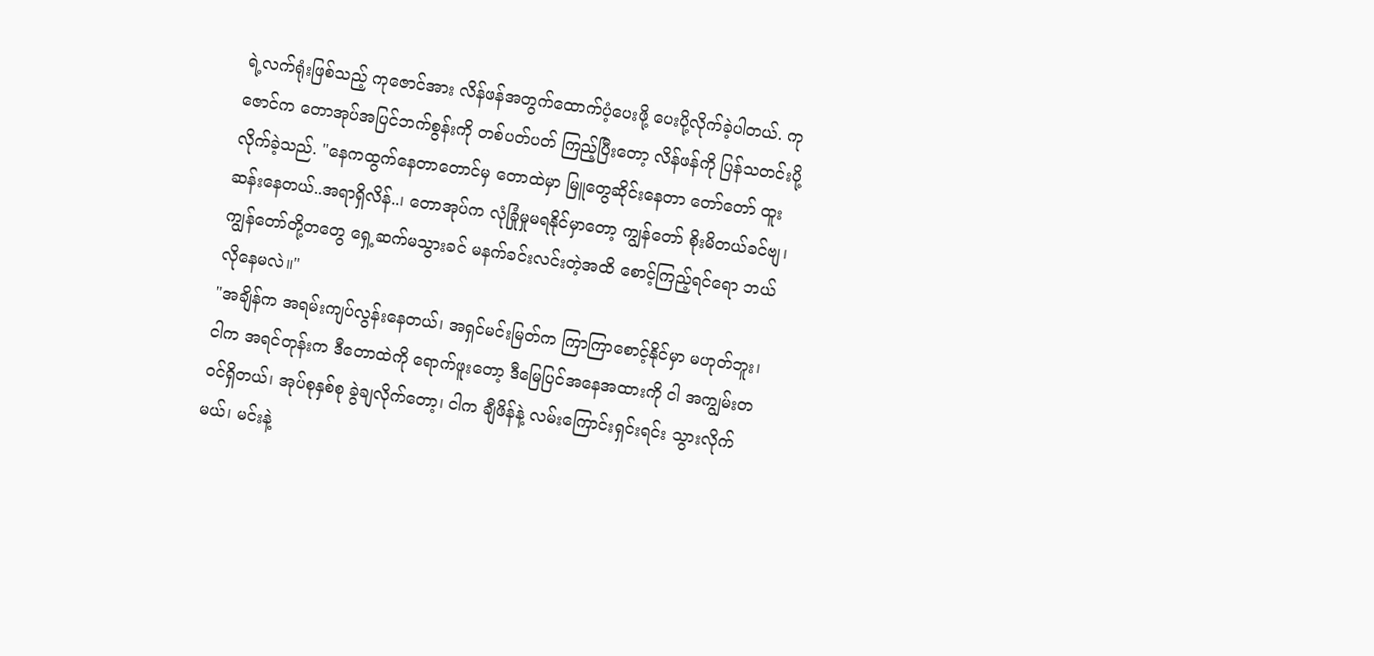ရဲ့လက်ရုံးဖြစ်သည့် ကုဇောင်အား လိန်ဖန်အတွက်ထောက်ပံ့ပေးဖို့ ပေးပို့လိုက်ခဲ့ပါတယ်. ကုဇောင်က တောအုပ်အပြင်ဘက်စွန်းကို တစ်ပတ်ပတ် ကြည့်ပြီးတော့ လိန်ဖန်ကို ပြန်သတင်းပို့လိုက်ခဲ့သည်. "နေကထွက်နေတာတောင်မှ တောထဲမှာ မြူတွေဆိုင်းနေတာ တော်တော် ထူးဆန်းနေတယ်..အရာရှိလိန်..၊ တောအုပ်က လုံခြုံမှုမရနိုင်မှာတော့ ကျွန်တော် စိုးမိတယ်ခင်ဗျ၊ ကျွန်တော်တို့တတွေ ရှေ့ဆက်မသွားခင် မနက်ခင်းလင်းတဲ့အထိ စောင့်ကြည့်ရင်ရော ဘယ်လိုနေမလဲ။"
"အချိန်က အရမ်းကျပ်လွန်းနေတယ်၊ အရှင်မင်းမြတ်က ကြာကြာစောင့်နိုင်မှာ မဟုတ်ဘူး၊ ငါက အရင်တုန်းက ဒီတောထဲကို ရောက်ဖူးတော့ ဒီမြေပြင်အနေအထားကို ငါ အကျွမ်းတဝင်ရှိတယ်၊ အုပ်စုနှစ်စု ခွဲချလိုက်တော့၊ ငါက ချီဖိန်နဲ့ လမ်းကြောင်းရှင်းရင်း သွားလိုက်မယ်၊ မင်းနဲ့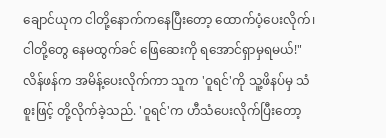ချောင်ယုက ငါတို့နောက်ကနေပြီးတော့ ထောက်ပံ့ပေးလိုက်၊ ငါတို့တွေ နေမထွက်ခင် ဖြေဆေးကို ရအောင်ရှာမှရမယ်!" လိန်ဖန်က အမိန့်ပေးလိုက်ကာ သူက 'ဝူရင်'ကို သူ့ဖိနပ်မှ သံစူးဖြင့် တို့လိုက်ခဲ့သည်. 'ဝူရင်'က ဟီသံပေးလိုက်ပြီးတော့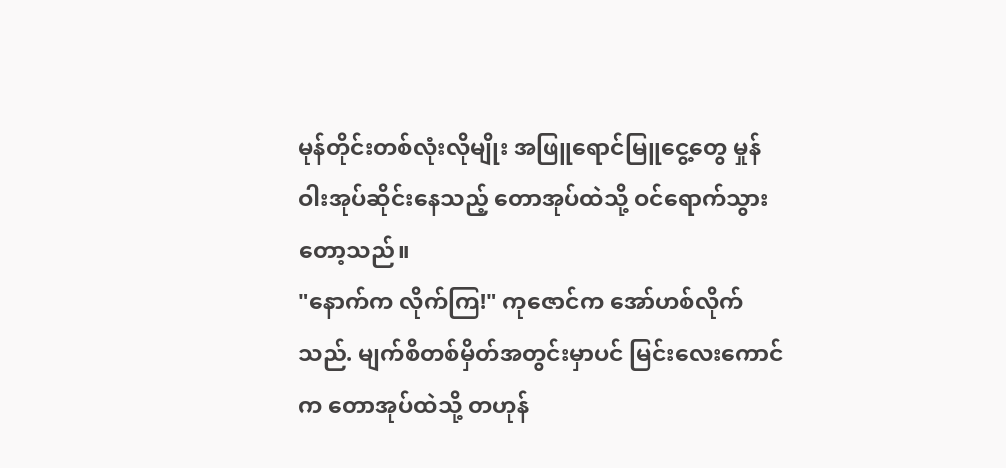မုန်တိုင်းတစ်လုံးလိုမျိုး အဖြူရောင်မြူငွေ့တွေ မှုန်ဝါးအုပ်ဆိုင်းနေသည့် တောအုပ်ထဲသို့ ဝင်ရောက်သွားတော့သည်။
"နောက်က လိုက်ကြ!" ကုဇောင်က အော်ဟစ်လိုက်သည်. မျက်စိတစ်မှိတ်အတွင်းမှာပင် မြင်းလေးကောင်က တောအုပ်ထဲသို့ တဟုန်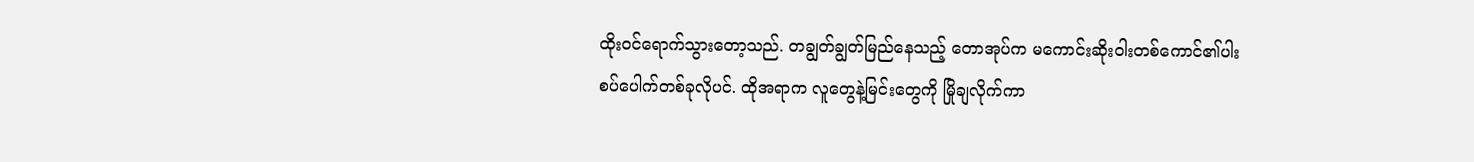ထိုးဝင်ရောက်သွားတော့သည်. တချွတ်ချွတ်မြည်နေသည့် တောအုပ်က မကောင်းဆိုးဝါးတစ်ကောင်၏ပါးစပ်ပေါက်တစ်ခုလိုပင်. ထိုအရာက လူတွေနဲ့မြင်းတွေကို မြိုချလိုက်ကာ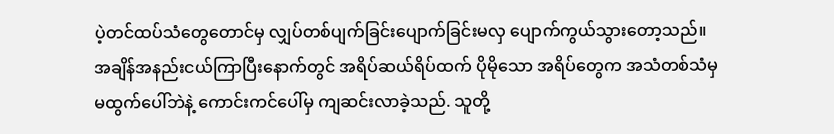ပဲ့တင်ထပ်သံတွေတောင်မှ လျှပ်တစ်ပျက်ခြင်းပျောက်ခြင်းမလှ ပျောက်ကွယ်သွားတော့သည်။
အချိန်အနည်းငယ်ကြာပြီးနောက်တွင် အရိပ်ဆယ်ရိပ်ထက် ပိုမိုသော အရိပ်တွေက အသံတစ်သံမှ မထွက်ပေါ်ဘဲနဲ့ ကောင်းကင်ပေါ်မှ ကျဆင်းလာခဲ့သည်. သူတို့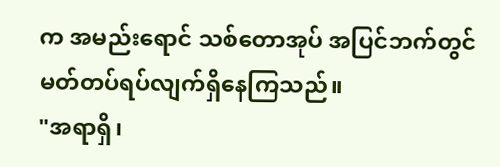က အမည်းရောင် သစ်တောအုပ် အပြင်ဘက်တွင် မတ်တပ်ရပ်လျက်ရှိနေကြသည်။
"အရာရှိ၊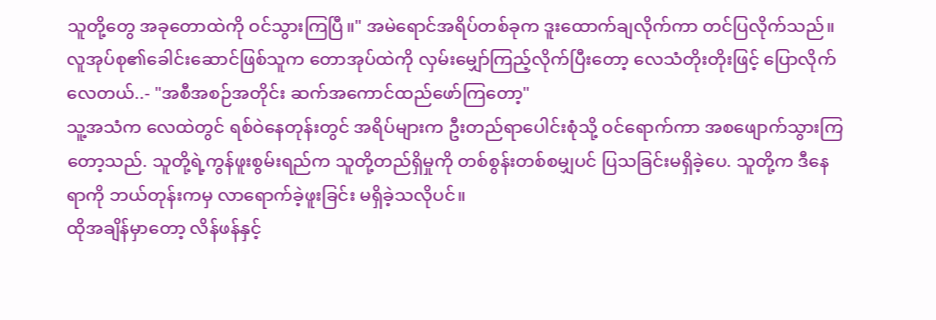သူတို့တွေ အခုတောထဲကို ဝင်သွားကြပြီ။" အမဲရောင်အရိပ်တစ်ခုက ဒူးထောက်ချလိုက်ကာ တင်ပြလိုက်သည်။
လူအုပ်စု၏ခေါင်းဆောင်ဖြစ်သူက တောအုပ်ထဲကို လှမ်းမျှော်ကြည့်လိုက်ပြီးတော့ လေသံတိုးတိုးဖြင့် ပြောလိုက်လေတယ်..- "အစီအစဉ်အတိုင်း ဆက်အကောင်ထည်ဖော်ကြတော့"
သူ့အသံက လေထဲတွင် ရစ်ဝဲနေတုန်းတွင် အရိပ်များက ဦးတည်ရာပေါင်းစုံသို့ ဝင်ရောက်ကာ အစဖျောက်သွားကြတော့သည်. သူတို့ရဲ့ကွန်ဖူးစွမ်းရည်က သူတို့တည်ရှိမှုကို တစ်စွန်းတစ်စမျှပင် ပြသခြင်းမရှိခဲ့ပေ. သူတို့က ဒီနေရာကို ဘယ်တုန်းကမှ လာရောက်ခဲ့ဖူးခြင်း မရှိခဲ့သလိုပင်။
ထိုအချိန်မှာတော့ လိန်ဖန်နှင့်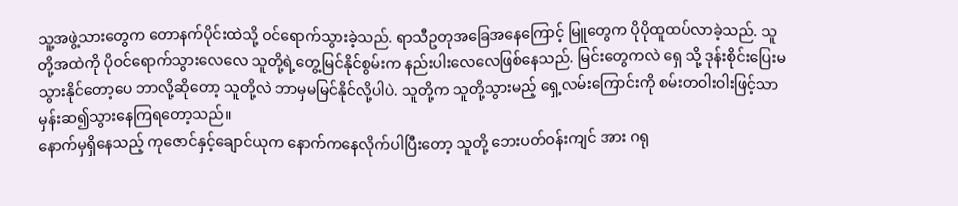သူ့အဖွဲ့သားတွေက တောနက်ပိုင်းထဲသို့ ဝင်ရောက်သွားခဲ့သည်. ရာသီဥတုအခြေအနေကြောင့် မြူတွေက ပိုပိုထူထပ်လာခဲ့သည်. သူတို့အထဲကို ပိုဝင်ရောက်သွားလေလေ သူတို့ရဲ့တွေ့မြင်နိုင်စွမ်းက နည်းပါးလေလေဖြစ်နေသည်. မြင်းတွေကလဲ ရှေ သို့ ဒုန်းစိုင်းပြေးမသွားနိုင်တော့ပေ ဘာလို့ဆိုတော့ သူတို့လဲ ဘာမှမမြင်နိုင်လို့ပါပဲ. သူတို့က သူတို့သွားမည့် ရှေ့လမ်းကြောင်းကို စမ်းတဝါးဝါးဖြင့်သာ မှန်းဆ၍သွားနေကြရတော့သည်။
နောက်မှရှိနေသည့် ကုဇောင်နှင့်ချောင်ယုက နောက်ကနေလိုက်ပါပြီးတော့ သူတို့ ဘေးပတ်ဝန်းကျင် အား ဂရု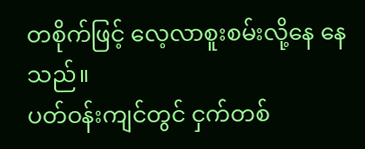တစိုက်ဖြင့် လေ့လာစူးစမ်းလို့နေ နေသည်။
ပတ်ဝန်းကျင်တွင် ငှက်တစ်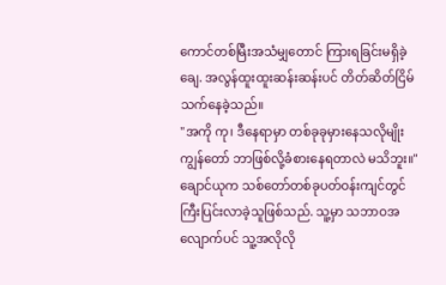ကောင်တစ်မြီးအသံမျှတောင် ကြားရခြင်းမရှိခဲ့ချေ. အလွန်ထူးထူးဆန်းဆန်းပင် တိတ်ဆိတ်ငြိမ်သက်နေခဲ့သည်။
"အကို ကု၊ ဒီနေရာမှာ တစ်ခုခုမှားနေသလိုမျိုး ကျွန်တော် ဘာဖြစ်လို့ခံစားနေရတာလဲ မသိဘူး။" ချောင်ယုက သစ်တော်တစ်ခုပတ်ဝန်းကျင်တွင် ကြီးပြင်းလာခဲ့သူဖြစ်သည်. သူ့မှာ သဘာဝအလျောက်ပင် သူ့အလိုလို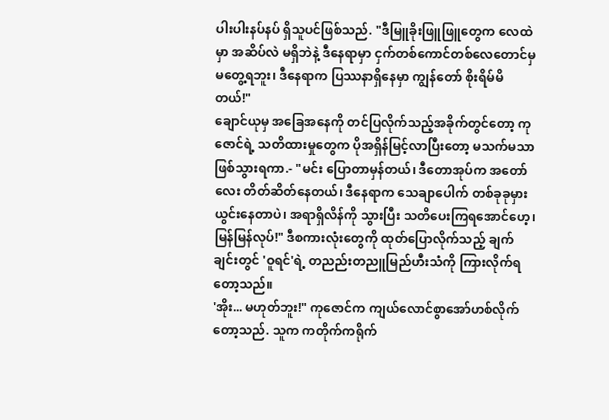ပါးပါးနပ်နပ် ရှိသူပင်ဖြစ်သည်. "ဒီမြူခိုးဖြူဖြူတွေက လေထဲမှာ အဆိပ်လဲ မရှိဘဲနဲ့ ဒီနေရာမှာ ငှက်တစ်ကောင်တစ်လေတောင်မှ မတွေ့ရဘူး၊ ဒီနေရာက ပြဿနာရှိနေမှာ ကျွန်တော် စိုးရိမ်မိတယ်!"
ချောင်ယုမှ အခြေအနေကို တင်ပြလိုက်သည့်အခိုက်တွင်တော့ ကုဇောင်ရဲ့ သတိထားမှုတွေက ပိုအရှိန်မြင့်လာပြီးတော့ မသက်မသာဖြစ်သွားရကာ.- "မင်း ပြောတာမှန်တယ်၊ ဒီတောအုပ်က အတော်လေး တိတ်ဆိတ်နေတယ်၊ ဒီနေရာက သေချာပေါက် တစ်ခုခုမှားယွင်းနေတာပဲ၊ အရာရှိလိန်ကို သွားပြီး သတိပေးကြရအောင်ဟေ့၊ မြန်မြန်လုပ်!" ဒီစကားလုံးတွေကို ထုတ်ပြောလိုက်သည့် ချက်ချင်းတွင် 'ဝူရင်'ရဲ့ တညည်းတညူမြည်ဟီးသံကို ကြားလိုက်ရတော့သည်။
'အိုး... မဟုတ်ဘူး!" ကုဇောင်က ကျယ်လောင်စွာအော်ဟစ်လိုက်တော့သည်. သူက ကတိုက်ကရိုက်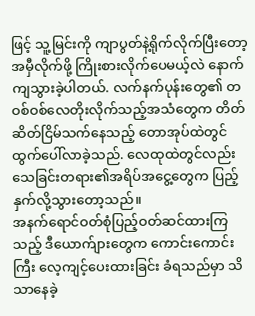ဖြင့် သူ့မြင်းကို ကျာပွတ်နဲ့ရိုက်လိုက်ပြီးတော့ အမှီလိုက်ဖို့ ကြိုးစားလိုက်ပေမယ့်လဲ နောက်ကျသွားခဲ့ပါတယ်. လက်နက်ပုန်းတွေ၏ တဝစ်ဝစ်လေတိုးလိုက်သည့်အသံတွေက တိတ်ဆိတ်ငြိမ်သက်နေသည့် တောအုပ်ထဲတွင် ထွက်ပေါ်လာခဲ့သည်. လေထုထဲတွင်လည်း သေခြင်းတရား၏အရိပ်အငွေ့တွေက ပြည့်နှက်လို့သွားတော့သည်။
အနက်ရောင်ဝတ်စုံပြည့်ဝတ်ဆင်ထားကြသည့် ဒီယောက်ျားတွေက ကောင်းကောင်းကြီး လေ့ကျင့်ပေးထားခြင်း ခံရသည်မှာ သိသာနေခဲ့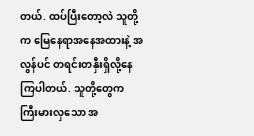တယ်. ထပ်ပြီးတော့လဲ သူတို့က မြေနေရာအနေအထားနဲ့ အလွန်ပင် တရင်းတနှီးရှိလို့နေကြပါတယ်. သူတို့တွေက ကြီးမားလှသော အ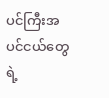ပင်ကြီးအပင်ငယ်တွေရဲ့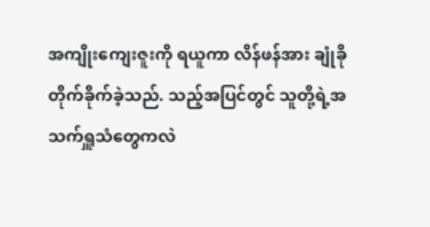အကျိုးကျေးဇူးကို ရယူကာ လိန်ဖန်အား ချုံခိုတိုက်ခိုက်ခဲ့သည်. သည့်အပြင်တွင် သူတို့ရဲ့အသက်ရှူသံတွေကလဲ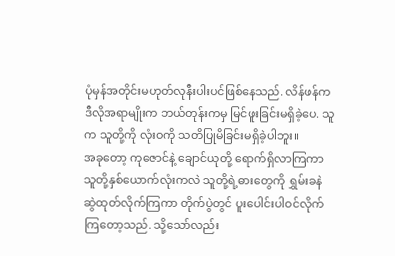ပုံမှန်အတိုင်းမဟုတ်လုနီးပါးပင်ဖြစ်နေသည်. လိန်ဖန်က ဒီလိုအရာမျိုးက ဘယ်တုန်းကမှ မြင်ဖူးခြင်းမရှိခဲ့ပေ. သူက သူတို့ကို လုံးဝကို သတိပြုမိခြင်းမရှိခဲ့ပါဘူး။
အခုတော့ ကုဇောင်နဲ့ ချောင်ယုတို့ ရောက်ရှိလာကြကာ သူတို့နှစ်ယောက်လုံးကလဲ သူတို့ရဲ့ဓားတွေကို ရွှမ်းခနဲ ဆွဲထုတ်လိုက်ကြကာ တိုက်ပွဲတွင် ပူးပေါင်းပါဝင်လိုက်ကြတော့သည်. သို့သော်လည်း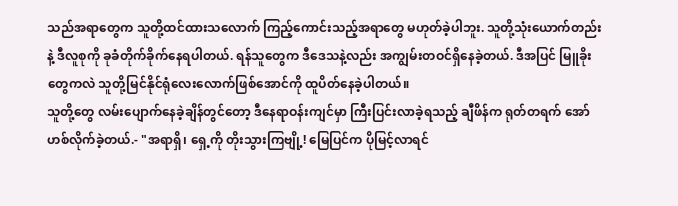သည်အရာတွေက သူတို့ထင်ထားသလောက် ကြည့်ကောင်းသည့်အရာတွေ မဟုတ်ခဲ့ပါဘူး. သူတို့သုံးယောက်တည်းနဲ့ ဒီလူစုကို ခုခံတိုက်ခိုက်နေရပါတယ်. ရန်သူတွေက ဒီဒေသနဲ့လည်း အကျွမ်းတဝင်ရှိနေခဲ့တယ်. ဒီအပြင် မြူခိုးတွေကလဲ သူတို့မြင်နိုင်ရုံလေးလောက်ဖြစ်အောင်ကို ထူပိတ်နေခဲ့ပါတယ်။
သူတို့တွေ လမ်းပျောက်နေခဲ့ချိန်တွင်တော့ ဒီနေရာဝန်းကျင်မှာ ကြီးပြင်းလာခဲ့ရသည့် ချီဖိန်က ရုတ်တရက် အော်ဟစ်လိုက်ခဲ့တယ်.- "အရာရှိ၊ ရှေ့ကို တိုးသွားကြဗျို့! မြေပြင်က ပိုမြင့်လာရင်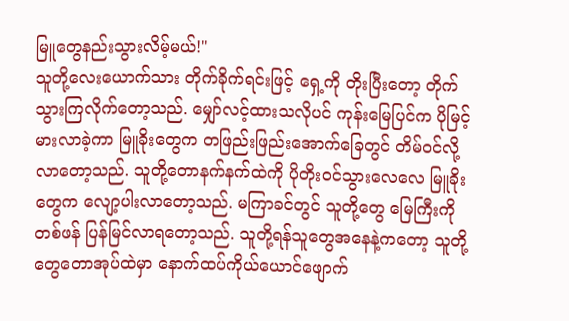မြူတွေနည်းသွားလိမ့်မယ်!"
သူတို့လေးယောက်သား တိုက်ခိုက်ရင်းဖြင့် ရှေ့ကို တိုးပြီးတော့ တိုက်သွားကြလိုက်တော့သည်. မျှော်လင့်ထားသလိုပင် ကုန်းမြေပြင်က ပိုမြင့်မားလာခဲ့ကာ မြူခိုးတွေက တဖြည်းဖြည်းအောက်ခြေတွင် တိမ်ဝင်လို့လာတော့သည်. သူတို့တောနက်နက်ထဲကို ပိုတိုးဝင်သွားလေလေ မြူခိုးတွေက လျော့ပါးလာတော့သည်. မကြာခင်တွင် သူတို့တွေ မြေကြီးကိုတစ်ဖန် ပြန်မြင်လာရတော့သည်. သူတို့ရန်သူတွေအနေနဲ့ကတော့ သူတို့တွေတောအုပ်ထဲမှာ နောက်ထပ်ကိုယ်ယောင်ဖျောက်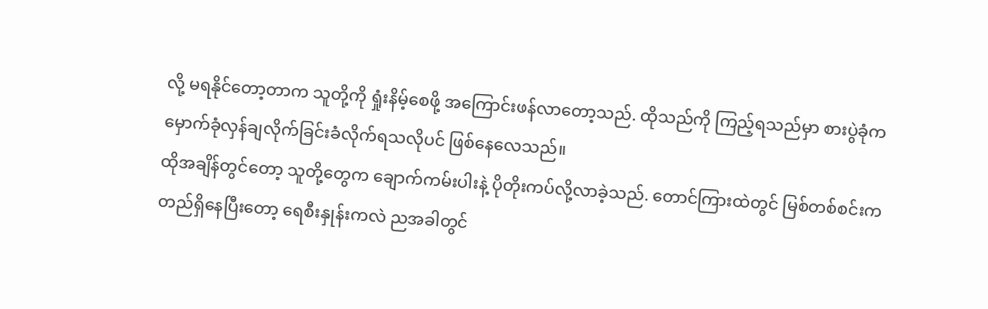လို့ မရနိုင်တော့တာက သူတို့ကို ရှုံးနိမ့်စေဖို့ အကြောင်းဖန်လာတော့သည်. ထိုသည်ကို ကြည့်ရသည်မှာ စားပွဲခုံက မှောက်ခုံလှန်ချလိုက်ခြင်းခံလိုက်ရသလိုပင် ဖြစ်နေလေသည်။
ထိုအချိန်တွင်တော့ သူတို့တွေက ချောက်ကမ်းပါးနဲ့ ပိုတိုးကပ်လို့လာခဲ့သည်. တောင်ကြားထဲတွင် မြစ်တစ်စင်းက တည်ရှိနေပြီးတော့ ရေစီးနှုန်းကလဲ ညအခါတွင်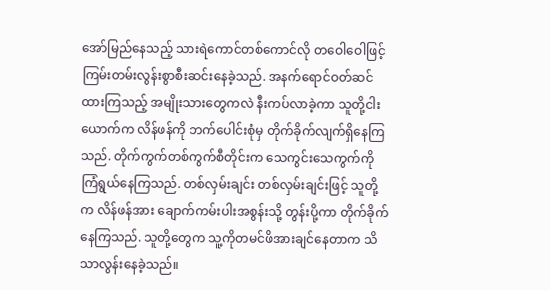အော်မြည်နေသည့် သားရဲကောင်တစ်ကောင်လို တဝေါဝေါဖြင့် ကြမ်းတမ်းလွန်းစွာစီးဆင်းနေခဲ့သည်. အနက်ရောင်ဝတ်ဆင်ထားကြသည့် အမျိုးသားတွေကလဲ နီးကပ်လာခဲ့ကာ သူတို့ငါးယောက်က လိန်ဖန်ကို ဘက်ပေါင်းစုံမှ တိုက်ခိုက်လျက်ရှိနေကြသည်. တိုက်ကွက်တစ်ကွက်စီတိုင်းက သေကွင်းသေကွက်ကို ကြံရွယ်နေကြသည်. တစ်လှမ်းချင်း တစ်လှမ်းချင်းဖြင့် သူတို့က လိန်ဖန်အား ချောက်ကမ်းပါးအစွန်းသို့ တွန်းပို့ကာ တိုက်ခိုက်နေကြသည်. သူတို့တွေက သူ့ကိုတမင်ဖိအားချင်နေတာက သိသာလွန်းနေခဲ့သည်။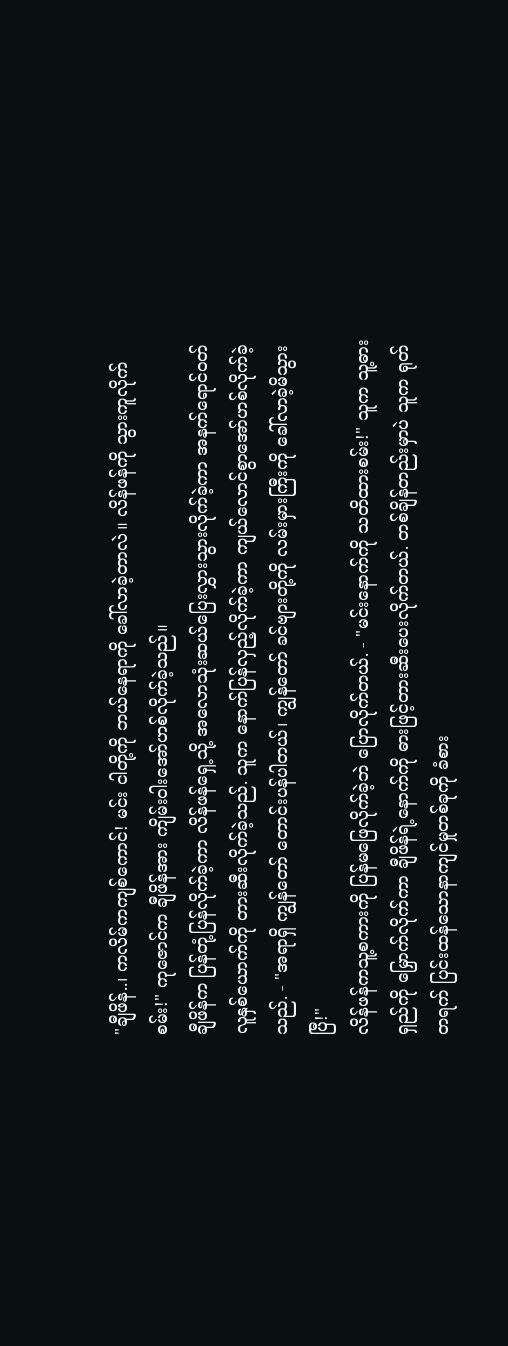"ချီဖိန်..၊ ကလိမ်ကကျစ်ကောင်! မင်း ငါတို့ကို ဘယ်နေရာကို ခေါ်လာခဲ့တာလဲ။ လိန်ဖန်ကို သွားကူလိုက်စမ်း!" ကုဇောင်က ချီဖိန်အား ကျိမ်းဝါးအော်ဟစ်လိုက်ခဲ့သည်။
ချီဖိန်က ပြန်တုံ့ပြန်လိုက်ခဲ့ကာ လိန်ဖန်ရှေ့သို့ အလောသုံးဆယ်ပြေးလွှားသွားလိုက်ခဲ့ကာ အနက်ရောင်ဝတ်လူနှစ်ယောက်ကို တားဆီးလိုက်ခဲ့သည်. သူက နောက်ပြန်လှည့်လိုက်ခဲ့ကာ ကျယ်လောင်စွာအော်ဟစ်လိုက်ခဲ့သည်. - "အရာရှိ ကျွန်တော် တောင်းပန်ပါတယ်၊ ကျွန်တော် ခင်ဗျားတို့ကို လမ်းမှားကြီးကို ခေါ်လာခဲ့မိသွားပြီ!"
လိန်ဖန်ကသူ့စကားကို ပြန်မဖြေလိုက်ခဲ့ဘဲ ပြောလိုက်တယ်. - "မင်းနောက်ကို သတိထားစမ်း!" သူက သူ့ဓားရှည်ကို မြှောက်လိုက်ကာ ချီဖိန်ရဲ့နောက်ကို ဓားဖြင့်တားဆီးပေးလိုက်တယ်. တစ်ချိန်တည်းမှာပဲ သူက ရုတ်တရက် ပြင်းထန်သောနာကျင်မှုတစ်ခုကို ခံစား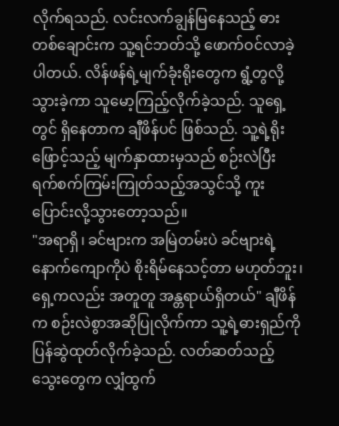လိုက်ရသည်. လင်းလက်ချွန်မြနေသည့် ဓားတစ်ချောင်းက သူ့ရင်ဘတ်သို့ ဖောက်ဝင်လာခဲ့ပါတယ်. လိန်ဖန်ရဲ့မျက်ခုံးရိုးတွေက ရွံ့တွလို့သွားခဲ့ကာ သူမော့ကြည့်လိုက်ခဲ့သည်. သူရှေ့တွင် ရှိနေတာက ချီဖိန်ပင် ဖြစ်သည်. သူ့ရဲ့ရိုးဖြောင့်သည့် မျက်နှာထားမှသည် စဉ်းလဲပြီး ရက်စက်ကြမ်းကြုတ်သည့်အသွင်သို့ ကူးပြောင်းလို့သွားတော့သည်။
"အရာရှိ၊ ခင်ဗျားက အမြဲတမ်းပဲ ခင်ဗျားရဲ့နောက်ကျောကိုပဲ စိုးရိမ်နေသင့်တာ မဟုတ်ဘူး၊ ရှေ့ကလည်း အတူတူ အန္တရာယ်ရှိတယ်" ချီဖိန်က စဉ်းလဲစွာအဆိုပြုလိုက်ကာ သူ့ရဲ့ဓားရှည်ကို ပြန်ဆွဲထုတ်လိုက်ခဲ့သည်. လတ်ဆတ်သည့် သွေးတွေက လျှံထွက်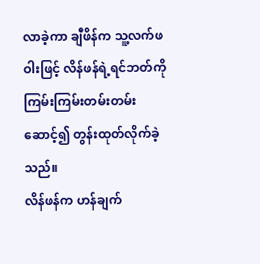လာခဲ့ကာ ချီဖိန်က သူ့လက်ဖဝါးဖြင့် လိန်ဖန်ရဲ့ရင်ဘတ်ကို ကြမ်းကြမ်းတမ်းတမ်းဆောင့်၍ တွန်းထုတ်လိုက်ခဲ့သည်။
လိန်ဖန်က ဟန်ချက်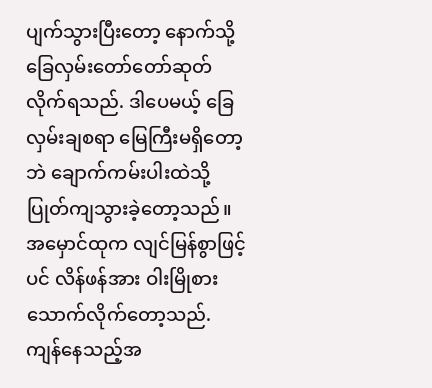ပျက်သွားပြီးတော့ နောက်သို့ ခြေလှမ်းတော်တော်ဆုတ်လိုက်ရသည်. ဒါပေမယ့် ခြေလှမ်းချစရာ မြေကြီးမရှိတော့ဘဲ ချောက်ကမ်းပါးထဲသို့ ပြုတ်ကျသွားခဲ့တော့သည်။
အမှောင်ထုက လျင်မြန်စွာဖြင့်ပင် လိန်ဖန်အား ဝါးမြိုစားသောက်လိုက်တော့သည်. ကျန်နေသည့်အ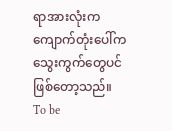ရာအားလုံးက ကျောက်တုံးပေါ်က သွေးကွက်တွေပင် ဖြစ်တော့သည်။
To be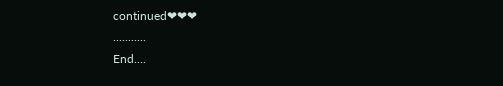continued❤❤❤
...........
End....